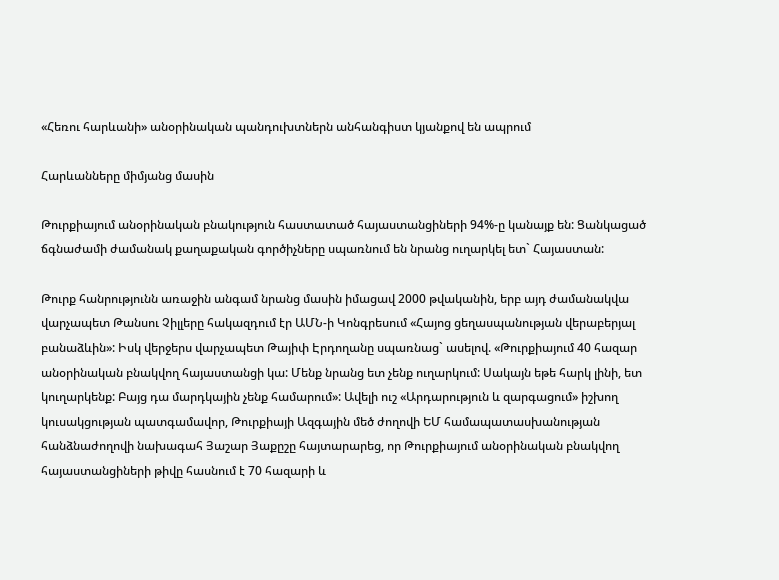«Հեռու հարևանի» անօրինական պանդուխտներն անհանգիստ կյանքով են ապրում

Հարևանները միմյանց մասին

Թուրքիայում անօրինական բնակություն հաստատած հայաստանցիների 94%-ը կանայք են: Ցանկացած ճգնաժամի ժամանակ քաղաքական գործիչները սպառնում են նրանց ուղարկել ետ` Հայաստան:

Թուրք հանրությունն առաջին անգամ նրանց մասին իմացավ 2000 թվականին, երբ այդ ժամանակվա վարչապետ Թանսու Չիլլերը հակազդում էր ԱՄՆ-ի Կոնգրեսում «Հայոց ցեղասպանության վերաբերյալ բանաձևին»: Իսկ վերջերս վարչապետ Թայիփ Էրդողանը սպառնաց` ասելով. «Թուրքիայում 40 հազար անօրինական բնակվող հայաստանցի կա: Մենք նրանց ետ չենք ուղարկում: Սակայն եթե հարկ լինի, ետ կուղարկենք: Բայց դա մարդկային չենք համարում»: Ավելի ուշ «Արդարություն և զարգացում» իշխող կուսակցության պատգամավոր, Թուրքիայի Ազգային մեծ ժողովի ԵՄ համապատասխանության հանձնաժողովի նախագահ Յաշար Յաքըշը հայտարարեց, որ Թուրքիայում անօրինական բնակվող հայաստանցիների թիվը հասնում է 70 հազարի և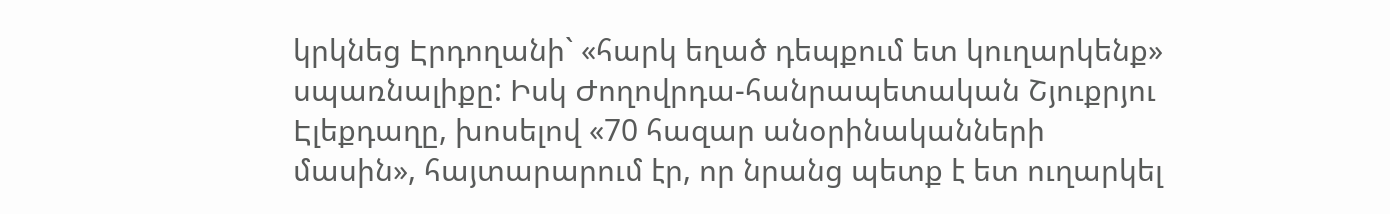կրկնեց Էրդողանի` «հարկ եղած դեպքում ետ կուղարկենք» սպառնալիքը: Իսկ Ժողովրդա-հանրապետական Շյուքրյու Էլեքդաղը, խոսելով «70 հազար անօրինականների մասին», հայտարարում էր, որ նրանց պետք է ետ ուղարկել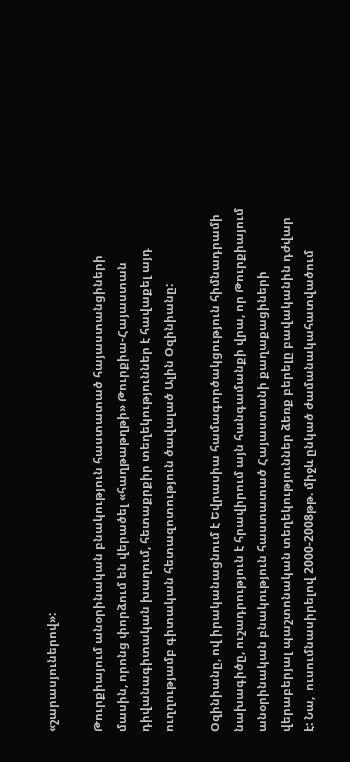«շարասյուներով»:

Թուրքիայում անօրինական բնակություն հաստատած հայաստանցիների մասին, որոնց փորձում են վերածել «հաղթաթղթի» Թուրքիա-Հայաստան դիվանագիտական խաղում, հետաքրքիր տեղեկություններ է հավաքել այդ ուղղությամբ գիտական հետազոտություն ծավալած Ալին Օզինիանը:

Օզինիանը, ով իրականացնում է Եվրասիա համագործակցություն հիմնադրամի նախագիծը, ուշադրություն է հրավիրում այն հանգամանքի վրա, որ Թուրքիայում անօրինական բնակություն հաստատած Հայաստանի քաղաքացիների վերաբերյալ պաշտոնական տեղեկություններ ձեռք բերելը բավականին դժվար է: Նա,  ուսումնասիրելով 2000-2008թթ. միջև ընկած ժամանակահատվածում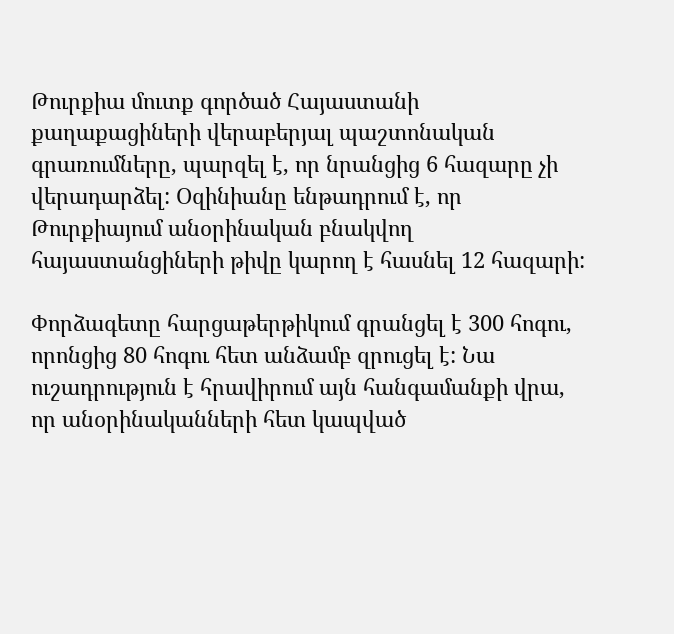Թուրքիա մուտք գործած Հայաստանի քաղաքացիների վերաբերյալ պաշտոնական գրառումները, պարզել է, որ նրանցից 6 հազարը չի վերադարձել: Օզինիանը ենթադրում է, որ Թուրքիայում անօրինական բնակվող հայաստանցիների թիվը կարող է հասնել 12 հազարի:

Փորձագետը հարցաթերթիկում գրանցել է 300 հոգու, որոնցից 80 հոգու հետ անձամբ զրուցել է: Նա ուշադրություն է հրավիրում այն հանգամանքի վրա, որ անօրինականների հետ կապված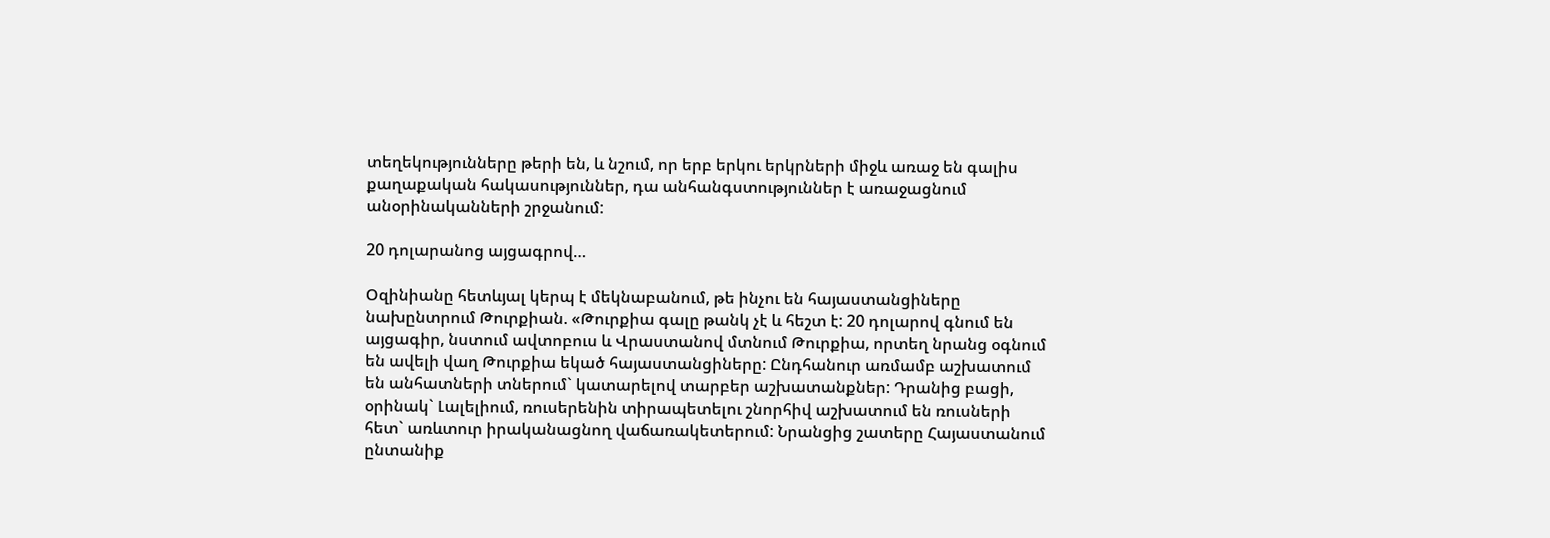տեղեկությունները թերի են, և նշում, որ երբ երկու երկրների միջև առաջ են գալիս քաղաքական հակասություններ, դա անհանգստություններ է առաջացնում անօրինականների շրջանում:

20 դոլարանոց այցագրով…

Օզինիանը հետևյալ կերպ է մեկնաբանում, թե ինչու են հայաստանցիները նախընտրում Թուրքիան. «Թուրքիա գալը թանկ չէ և հեշտ է: 20 դոլարով գնում են այցագիր, նստում ավտոբուս և Վրաստանով մտնում Թուրքիա, որտեղ նրանց օգնում են ավելի վաղ Թուրքիա եկած հայաստանցիները: Ընդհանուր առմամբ աշխատում են անհատների տներում` կատարելով տարբեր աշխատանքներ: Դրանից բացի, օրինակ` Լալելիում, ռուսերենին տիրապետելու շնորհիվ աշխատում են ռուսների հետ` առևտուր իրականացնող վաճառակետերում: Նրանցից շատերը Հայաստանում ընտանիք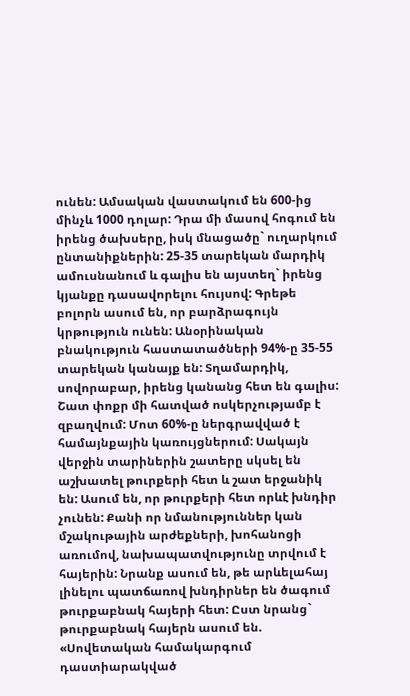ունեն: Ամսական վաստակում են 600-ից մինչև 1000 դոլար: Դրա մի մասով հոգում են իրենց ծախսերը, իսկ մնացածը` ուղարկում ընտանիքներին: 25-35 տարեկան մարդիկ ամուսնանում և գալիս են այստեղ` իրենց կյանքը դասավորելու հույսով: Գրեթե բոլորն ասում են, որ բարձրագույն կրթություն ունեն: Անօրինական բնակություն հաստատածների 94%-ը 35-55 տարեկան կանայք են: Տղամարդիկ, սովորաբար, իրենց կանանց հետ են գալիս: Շատ փոքր մի հատված ոսկերչությամբ է զբաղվում: Մոտ 60%-ը ներգրավված է համայնքային կառույցներում: Սակայն վերջին տարիներին շատերը սկսել են աշխատել թուրքերի հետ և շատ երջանիկ են: Ասում են, որ թուրքերի հետ որևէ խնդիր չունեն: Քանի որ նմանություններ կան մշակութային արժեքների, խոհանոցի առումով, նախապատվությունը տրվում է հայերին: Նրանք ասում են, թե արևելահայ լինելու պատճառով խնդիրներ են ծագում թուրքաբնակ հայերի հետ: Ըստ նրանց` թուրքաբնակ հայերն ասում են. «Սովետական համակարգում դաստիարակված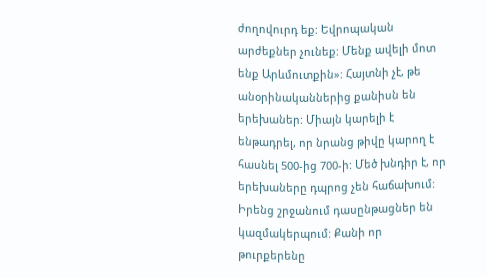ժողովուրդ եք: Եվրոպական արժեքներ չունեք: Մենք ավելի մոտ ենք Արևմուտքին»: Հայտնի չէ, թե անօրինականներից քանիսն են երեխաներ: Միայն կարելի է ենթադրել, որ նրանց թիվը կարող է հասնել 500-ից 700-ի: Մեծ խնդիր է, որ երեխաները դպրոց չեն հաճախում: Իրենց շրջանում դասընթացներ են կազմակերպում: Քանի որ թուրքերենը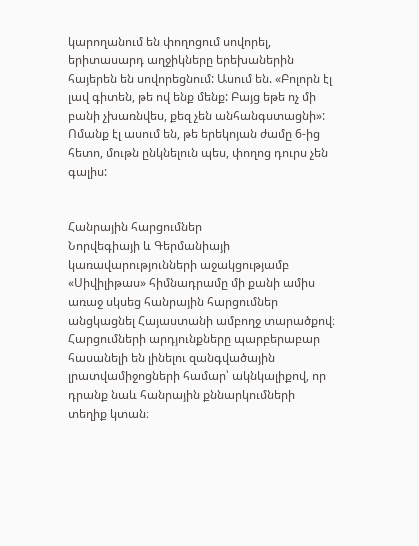կարողանում են փողոցում սովորել, երիտասարդ աղջիկները երեխաներին հայերեն են սովորեցնում: Ասում են. «Բոլորն էլ լավ գիտեն, թե ով ենք մենք: Բայց եթե ոչ մի բանի չխառնվես, քեզ չեն անհանգստացնի»: Ոմանք էլ ասում են, թե երեկոյան ժամը 6-ից հետո, մութն ընկնելուն պես, փողոց դուրս չեն գալիս:


Հանրային հարցումներ
Նորվեգիայի և Գերմանիայի կառավարությունների աջակցությամբ «Սիվիլիթաս» հիմնադրամը մի քանի ամիս առաջ սկսեց հանրային հարցումներ անցկացնել Հայաստանի ամբողջ տարածքով։ Հարցումների արդյունքները պարբերաբար հասանելի են լինելու զանգվածային լրատվամիջոցների համար՝ ակնկալիքով, որ դրանք նաև հանրային քննարկումների տեղիք կտան։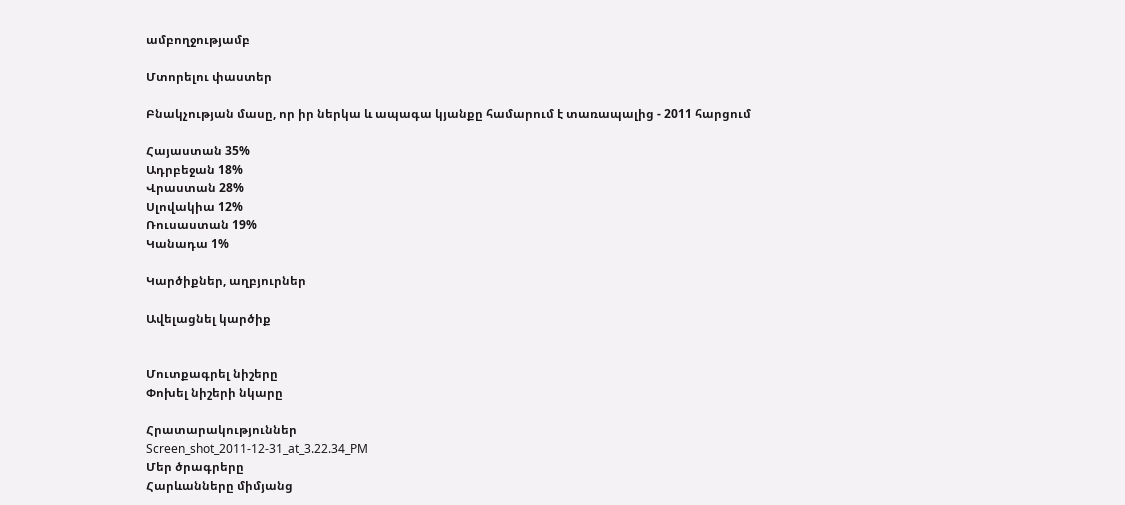ամբողջությամբ

Մտորելու փաստեր

Բնակչության մասը, որ իր ներկա և ապագա կյանքը համարում է տառապալից - 2011 հարցում

Հայաստան 35%
Ադրբեջան 18%
Վրաստան 28%
Սլովակիա 12%
Ռուսաստան 19%
Կանադա 1%

Կարծիքներ, աղբյուրներ

Ավելացնել կարծիք


Մուտքագրել նիշերը
Փոխել նիշերի նկարը

Հրատարակություններ
Screen_shot_2011-12-31_at_3.22.34_PM
Մեր ծրագրերը
Հարևանները միմյանց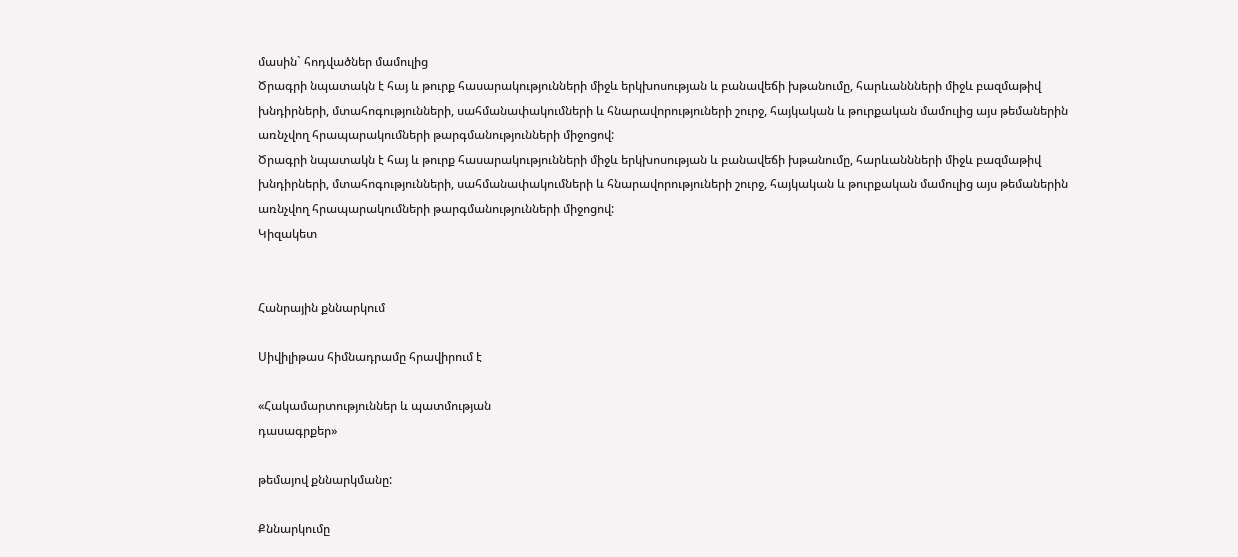մասին` հոդվածներ մամուլից
Ծրագրի նպատակն է հայ և թուրք հասարակությունների միջև երկխոսության և բանավեճի խթանումը, հարևաննների միջև բազմաթիվ խնդիրների, մտահոգությունների, սահմանափակումների և հնարավորություների շուրջ, հայկական և թուրքական մամուլից այս թեմաներին առնչվող հրապարակումների թարգմանությունների միջոցով:
Ծրագրի նպատակն է հայ և թուրք հասարակությունների միջև երկխոսության և բանավեճի խթանումը, հարևաննների միջև բազմաթիվ խնդիրների, մտահոգությունների, սահմանափակումների և հնարավորություների շուրջ, հայկական և թուրքական մամուլից այս թեմաներին առնչվող հրապարակումների թարգմանությունների միջոցով:
Կիզակետ


Հանրային քննարկում

Սիվիլիթաս հիմնադրամը հրավիրում է

«Հակամարտություններ և պատմության
դասագրքեր»

թեմայով քննարկմանը:

Քննարկումը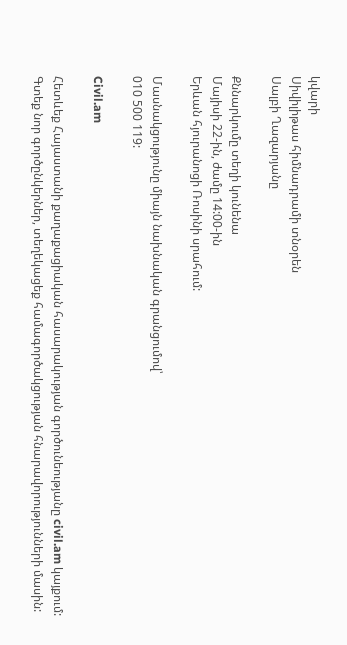կվարի
Սիվիլիթաս հիմնադրամի տնօրեն
Սալբի Ղազարյանը

Քննարկումը տեղի կունենա
Մայիսի 22-ին, ժամը 14:00-ին
Երևան հյուրանոցի Ռոսինի սրահում:

Մասնակցությունը միայն նախնական գրանցումով՝
010 500 119:

Civil.am

Հետևեք Հայաստանի քաղաքացիական հասարակության գործունեությանը civil.am կայքում: Գտեք նոր գործընկերներ, տեղեկացեք համագործակցության հնարավորությունների մասին: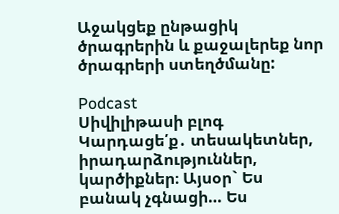Աջակցեք ընթացիկ ծրագրերին և քաջալերեք նոր ծրագրերի ստեղծմանը:

Podcast
Սիվիլիթասի բլոգ
Կարդացե՛ք․ տեսակետներ, իրադարձություններ, կարծիքներ։ Այսօր` Ես բանակ չգնացի… Ես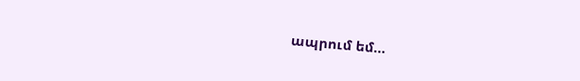ապրում եմ…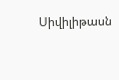Սիվիլիթասն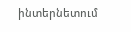ինտերնետում